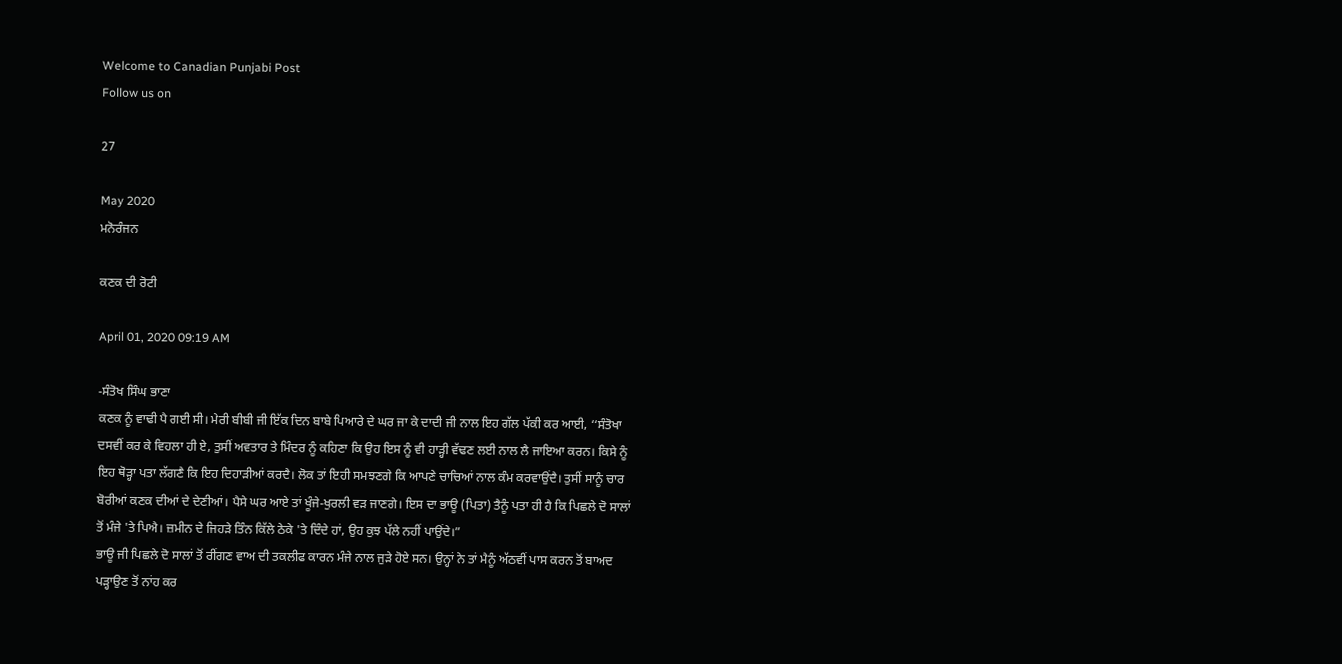Welcome to Canadian Punjabi Post
Follow us on

27

May 2020
ਮਨੋਰੰਜਨ

ਕਣਕ ਦੀ ਰੋਟੀ

April 01, 2020 09:19 AM

-ਸੰਤੋਖ ਸਿੰਘ ਭਾਣਾ
ਕਣਕ ਨੂੰ ਵਾਢੀ ਪੈ ਗਈ ਸੀ। ਮੇਰੀ ਬੀਬੀ ਜੀ ਇੱਕ ਦਿਨ ਬਾਬੇ ਪਿਆਰੇ ਦੇ ਘਰ ਜਾ ਕੇ ਦਾਦੀ ਜੀ ਨਾਲ ਇਹ ਗੱਲ ਪੱਕੀ ਕਰ ਆਈ, ‘‘ਸੰਤੋਖਾ ਦਸਵੀਂ ਕਰ ਕੇ ਵਿਹਲਾ ਹੀ ਏ, ਤੁਸੀਂ ਅਵਤਾਰ ਤੇ ਮਿੰਦਰ ਨੂੰ ਕਹਿਣਾ ਕਿ ਉਹ ਇਸ ਨੂੰ ਵੀ ਹਾੜ੍ਹੀ ਵੱਢਣ ਲਈ ਨਾਲ ਲੈ ਜਾਇਆ ਕਰਨ। ਕਿਸੇ ਨੂੰ ਇਹ ਥੋੜ੍ਹਾ ਪਤਾ ਲੱਗਣੈ ਕਿ ਇਹ ਦਿਹਾੜੀਆਂ ਕਰਦੈ। ਲੋਕ ਤਾਂ ਇਹੀ ਸਮਝਣਗੇ ਕਿ ਆਪਣੇ ਚਾਚਿਆਂ ਨਾਲ ਕੰਮ ਕਰਵਾਉਂਦੈ। ਤੁਸੀਂ ਸਾਨੂੰ ਚਾਰ ਬੋਰੀਆਂ ਕਣਕ ਦੀਆਂ ਦੇ ਦੇਣੀਆਂ। ਪੈਸੇ ਘਰ ਆਏ ਤਾਂ ਖੂੰਜੇ-ਖੁਰਲੀ ਵੜ ਜਾਣਗੇ। ਇਸ ਦਾ ਭਾਊ (ਪਿਤਾ) ਤੈਨੂੰ ਪਤਾ ਹੀ ਹੈ ਕਿ ਪਿਛਲੇ ਦੋ ਸਾਲਾਂ ਤੋਂ ਮੰਜੇ 'ਤੇ ਪਿਐ। ਜ਼ਮੀਨ ਦੇ ਜਿਹੜੇ ਤਿੰਨ ਕਿੱਲੇ ਠੇਕੇ 'ਤੇ ਦਿੰਦੇ ਹਾਂ, ਉਹ ਕੁਝ ਪੱਲੇ ਨਹੀਂ ਪਾਉਂਦੇ।”
ਭਾਊ ਜੀ ਪਿਛਲੇ ਦੋ ਸਾਲਾਂ ਤੋਂ ਰੀਂਗਣ ਵਾਅ ਦੀ ਤਕਲੀਫ ਕਾਰਨ ਮੰਜੇ ਨਾਲ ਜੁੜੇ ਹੋਏ ਸਨ। ਉਨ੍ਹਾਂ ਨੇ ਤਾਂ ਮੈਨੂੰ ਅੱਠਵੀਂ ਪਾਸ ਕਰਨ ਤੋਂ ਬਾਅਦ ਪੜ੍ਹਾਉਣ ਤੋਂ ਨਾਂਹ ਕਰ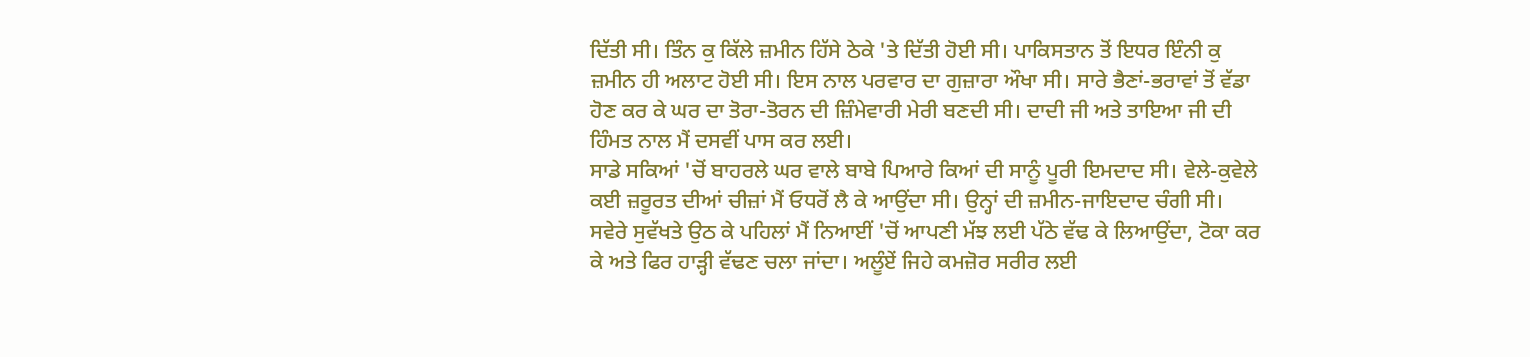ਦਿੱਤੀ ਸੀ। ਤਿੰਨ ਕੁ ਕਿੱਲੇ ਜ਼ਮੀਨ ਹਿੱਸੇ ਠੇਕੇ 'ਤੇ ਦਿੱਤੀ ਹੋਈ ਸੀ। ਪਾਕਿਸਤਾਨ ਤੋਂ ਇਧਰ ਇੰਨੀ ਕੁ ਜ਼ਮੀਨ ਹੀ ਅਲਾਟ ਹੋਈ ਸੀ। ਇਸ ਨਾਲ ਪਰਵਾਰ ਦਾ ਗੁਜ਼ਾਰਾ ਔਖਾ ਸੀ। ਸਾਰੇ ਭੈਣਾਂ-ਭਰਾਵਾਂ ਤੋਂ ਵੱਡਾ ਹੋਣ ਕਰ ਕੇ ਘਰ ਦਾ ਤੋਰਾ-ਤੋਰਨ ਦੀ ਜ਼ਿੰਮੇਵਾਰੀ ਮੇਰੀ ਬਣਦੀ ਸੀ। ਦਾਦੀ ਜੀ ਅਤੇ ਤਾਇਆ ਜੀ ਦੀ ਹਿੰਮਤ ਨਾਲ ਮੈਂ ਦਸਵੀਂ ਪਾਸ ਕਰ ਲਈ।
ਸਾਡੇ ਸਕਿਆਂ 'ਚੋਂ ਬਾਹਰਲੇ ਘਰ ਵਾਲੇ ਬਾਬੇ ਪਿਆਰੇ ਕਿਆਂ ਦੀ ਸਾਨੂੰ ਪੂਰੀ ਇਮਦਾਦ ਸੀ। ਵੇਲੇ-ਕੁਵੇਲੇ ਕਈ ਜ਼ਰੂਰਤ ਦੀਆਂ ਚੀਜ਼ਾਂ ਮੈਂ ਓਧਰੋਂ ਲੈ ਕੇ ਆਉਂਦਾ ਸੀ। ਉਨ੍ਹਾਂ ਦੀ ਜ਼ਮੀਨ-ਜਾਇਦਾਦ ਚੰਗੀ ਸੀ।
ਸਵੇਰੇ ਸੁਵੱਖਤੇ ਉਠ ਕੇ ਪਹਿਲਾਂ ਮੈਂ ਨਿਆਈਂ 'ਚੋਂ ਆਪਣੀ ਮੱਝ ਲਈ ਪੱਠੇ ਵੱਢ ਕੇ ਲਿਆਉਂਦਾ, ਟੋਕਾ ਕਰ ਕੇ ਅਤੇ ਫਿਰ ਹਾੜ੍ਹੀ ਵੱਢਣ ਚਲਾ ਜਾਂਦਾ। ਅਲੂੰਏਂ ਜਿਹੇ ਕਮਜ਼ੋਰ ਸਰੀਰ ਲਈ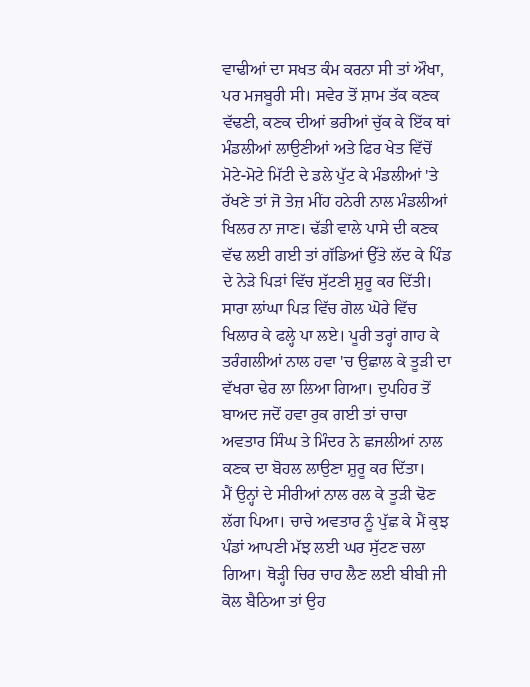ਵਾਢੀਆਂ ਦਾ ਸਖਤ ਕੰਮ ਕਰਨਾ ਸੀ ਤਾਂ ਔਖਾ, ਪਰ ਮਜਬੂਰੀ ਸੀ। ਸਵੇਰ ਤੋਂ ਸ਼ਾਮ ਤੱਕ ਕਣਕ ਵੱਢਣੀ, ਕਣਕ ਦੀਆਂ ਭਰੀਆਂ ਚੁੱਕ ਕੇ ਇੱਕ ਥਾਂ ਮੰਡਲੀਆਂ ਲਾਉਣੀਆਂ ਅਤੇ ਫਿਰ ਖੇਤ ਵਿੱਚੋਂ ਮੋਟੇ-ਮੋਟੇ ਮਿੱਟੀ ਦੇ ਡਲੇ ਪੁੱਟ ਕੇ ਮੰਡਲੀਆਂ 'ਤੇ ਰੱਖਣੇ ਤਾਂ ਜੋ ਤੇਜ਼ ਮੀਂਹ ਹਨੇਰੀ ਨਾਲ ਮੰਡਲੀਆਂ ਖਿਲਰ ਨਾ ਜਾਣ। ਢੱਡੀ ਵਾਲੇ ਪਾਸੇ ਦੀ ਕਣਕ ਵੱਢ ਲਈ ਗਈ ਤਾਂ ਗੱਡਿਆਂ ਉੱਤੇ ਲੱਦ ਕੇ ਪਿੰਡ ਦੇ ਨੇੜੇ ਪਿੜਾਂ ਵਿੱਚ ਸੁੱਟਣੀ ਸ਼ੁਰੂ ਕਰ ਦਿੱਤੀ। ਸਾਰਾ ਲਾਂਘਾ ਪਿੜ ਵਿੱਚ ਗੋਲ ਘੋਰੇ ਵਿੱਚ ਖਿਲਾਰ ਕੇ ਫਲ੍ਹੇ ਪਾ ਲਏ। ਪੂਰੀ ਤਰ੍ਹਾਂ ਗਾਹ ਕੇ ਤਰੰਗਲੀਆਂ ਨਾਲ ਹਵਾ 'ਚ ਉਛਾਲ ਕੇ ਤੂੜੀ ਦਾ ਵੱਖਰਾ ਢੇਰ ਲਾ ਲਿਆ ਗਿਆ। ਦੁਪਹਿਰ ਤੋਂ ਬਾਅਦ ਜਦੋਂ ਹਵਾ ਰੁਕ ਗਈ ਤਾਂ ਚਾਚਾ ਅਵਤਾਰ ਸਿੰਘ ਤੇ ਮਿੰਦਰ ਨੇ ਛਜਲੀਆਂ ਨਾਲ ਕਣਕ ਦਾ ਬੋਹਲ ਲਾਉਣਾ ਸ਼ੁਰੂ ਕਰ ਦਿੱਤਾ।
ਮੈਂ ਉਨ੍ਹਾਂ ਦੇ ਸੀਰੀਆਂ ਨਾਲ ਰਲ ਕੇ ਤੂੜੀ ਢੋਣ ਲੱਗ ਪਿਆ। ਚਾਚੇ ਅਵਤਾਰ ਨੂੰ ਪੁੱਛ ਕੇ ਮੈਂ ਕੁਝ ਪੰਡਾਂ ਆਪਣੀ ਮੱਝ ਲਈ ਘਰ ਸੁੱਟਣ ਚਲਾ ਗਿਆ। ਥੋੜ੍ਹੀ ਚਿਰ ਚਾਹ ਲੈਣ ਲਈ ਬੀਬੀ ਜੀ ਕੋਲ ਬੈਠਿਆ ਤਾਂ ਉਹ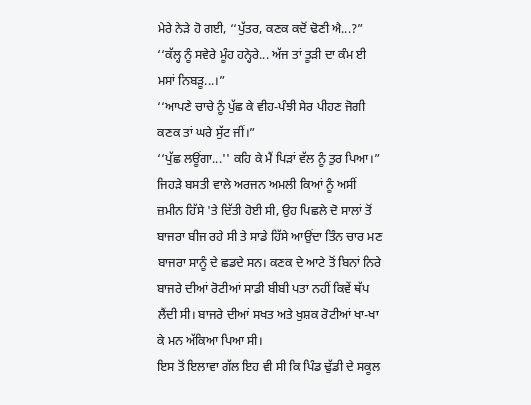ਮੇਰੇ ਨੇੜੇ ਹੋ ਗਈ, ‘‘ਪੁੱਤਰ, ਕਣਕ ਕਦੋਂ ਢੋਣੀ ਐ...?”
‘‘ਕੱਲ੍ਹ ਨੂੰ ਸਵੇਰੇ ਮੂੰਹ ਹਨ੍ਹੇਰੇ... ਅੱਜ ਤਾਂ ਤੂੜੀ ਦਾ ਕੰਮ ਈ ਮਸਾਂ ਨਿਬੜੂ...।”
‘‘ਆਪਣੇ ਚਾਚੇ ਨੂੰ ਪੁੱਛ ਕੇ ਵੀਹ-ਪੰਝੀ ਸੇਰ ਪੀਹਣ ਜੋਗੀ ਕਣਕ ਤਾਂ ਘਰੇ ਸੁੱਟ ਜੀਂ।”
‘‘ਪੁੱਛ ਲਊਂਗਾ...'' ਕਹਿ ਕੇ ਮੈਂ ਪਿੜਾਂ ਵੱਲ ਨੂੰ ਤੁਰ ਪਿਆ।”
ਜਿਹੜੇ ਬਸਤੀ ਵਾਲੇ ਅਰਜਨ ਅਮਲੀ ਕਿਆਂ ਨੂੰ ਅਸੀਂ ਜ਼ਮੀਨ ਹਿੱਸੇ 'ਤੇ ਦਿੱਤੀ ਹੋਈ ਸੀ, ਉਹ ਪਿਛਲੇ ਦੋ ਸਾਲਾਂ ਤੋਂ ਬਾਜਰਾ ਬੀਜ ਰਹੇ ਸੀ ਤੇ ਸਾਡੇ ਹਿੱਸੇ ਆਉਂਦਾ ਤਿੰਨ ਚਾਰ ਮਣ ਬਾਜਰਾ ਸਾਨੂੰ ਦੇ ਛਡਦੇ ਸਨ। ਕਣਕ ਦੇ ਆਟੇ ਤੋਂ ਬਿਨਾਂ ਨਿਰੇ ਬਾਜਰੇ ਦੀਆਂ ਰੋਟੀਆਂ ਸਾਡੀ ਬੀਬੀ ਪਤਾ ਨਹੀਂ ਕਿਵੇਂ ਥੱਪ ਲੈਂਦੀ ਸੀ। ਬਾਜਰੇ ਦੀਆਂ ਸਖਤ ਅਤੇ ਖੁਸ਼ਕ ਰੋਟੀਆਂ ਖਾ-ਖਾ ਕੇ ਮਨ ਅੱਕਿਆ ਪਿਆ ਸੀ।
ਇਸ ਤੋਂ ਇਲਾਵਾ ਗੱਲ ਇਹ ਵੀ ਸੀ ਕਿ ਪਿੰਡ ਢੁੱਡੀ ਦੇ ਸਕੂਲ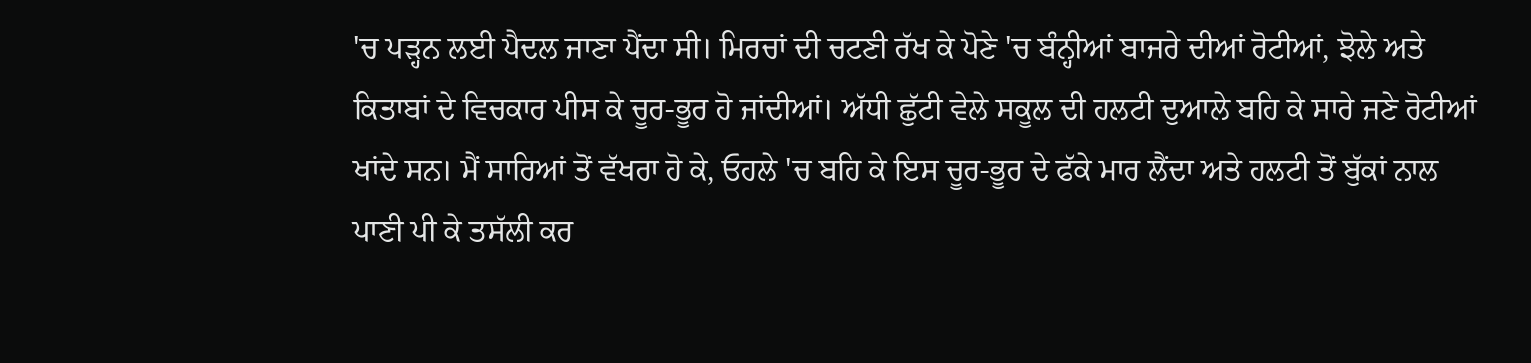'ਚ ਪੜ੍ਹਨ ਲਈ ਪੈਦਲ ਜਾਣਾ ਪੈਂਦਾ ਸੀ। ਮਿਰਚਾਂ ਦੀ ਚਟਣੀ ਰੱਖ ਕੇ ਪੋਣੇ 'ਚ ਬੰਨ੍ਹੀਆਂ ਬਾਜਰੇ ਦੀਆਂ ਰੋਟੀਆਂ, ਝੋਲੇ ਅਤੇ ਕਿਤਾਬਾਂ ਦੇ ਵਿਚਕਾਰ ਪੀਸ ਕੇ ਚੂਰ-ਭੂਰ ਹੋ ਜਾਂਦੀਆਂ। ਅੱਧੀ ਛੁੱਟੀ ਵੇਲੇ ਸਕੂਲ ਦੀ ਹਲਟੀ ਦੁਆਲੇ ਬਹਿ ਕੇ ਸਾਰੇ ਜਣੇ ਰੋਟੀਆਂ ਖਾਂਦੇ ਸਨ। ਮੈਂ ਸਾਰਿਆਂ ਤੋਂ ਵੱਖਰਾ ਹੋ ਕੇ, ਓਹਲੇ 'ਚ ਬਹਿ ਕੇ ਇਸ ਚੂਰ-ਭੂਰ ਦੇ ਫੱਕੇ ਮਾਰ ਲੈਂਦਾ ਅਤੇ ਹਲਟੀ ਤੋਂ ਬੁੱਕਾਂ ਨਾਲ ਪਾਣੀ ਪੀ ਕੇ ਤਸੱਲੀ ਕਰ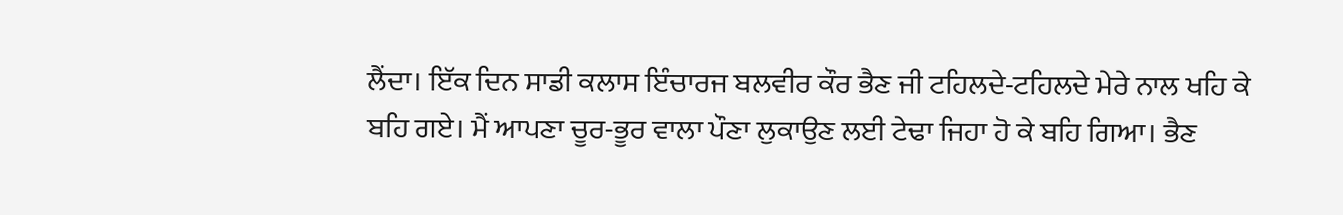ਲੈਂਦਾ। ਇੱਕ ਦਿਨ ਸਾਡੀ ਕਲਾਸ ਇੰਚਾਰਜ ਬਲਵੀਰ ਕੌਰ ਭੈਣ ਜੀ ਟਹਿਲਦੇ-ਟਹਿਲਦੇ ਮੇਰੇ ਨਾਲ ਖਹਿ ਕੇ ਬਹਿ ਗਏ। ਮੈਂ ਆਪਣਾ ਚੂਰ-ਭੂਰ ਵਾਲਾ ਪੌਣਾ ਲੁਕਾਉਣ ਲਈ ਟੇਢਾ ਜਿਹਾ ਹੋ ਕੇ ਬਹਿ ਗਿਆ। ਭੈਣ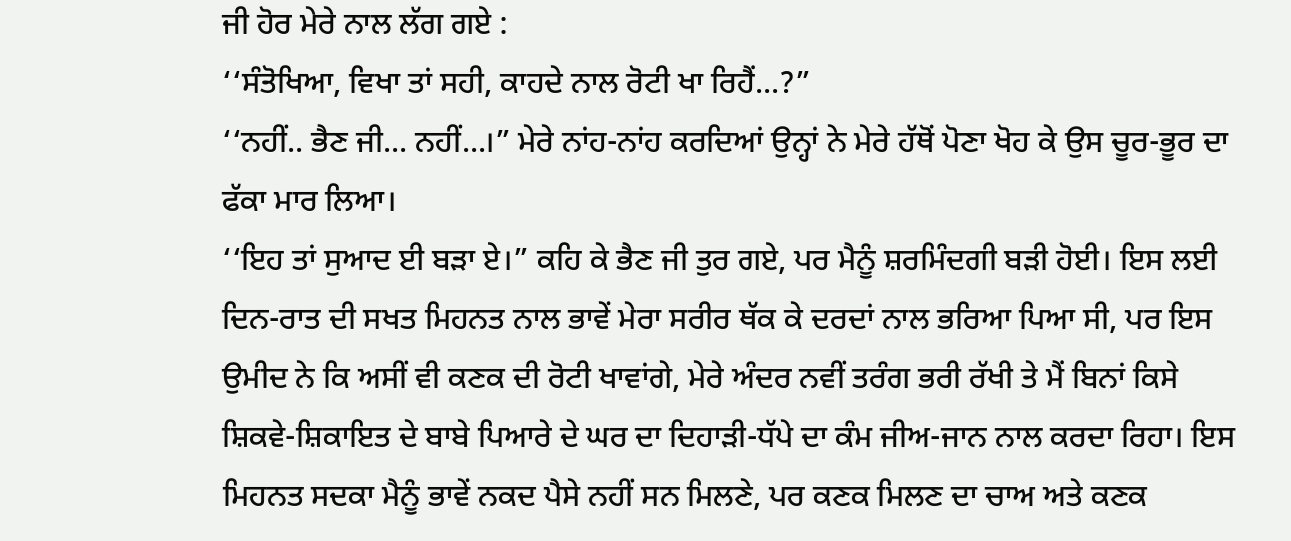ਜੀ ਹੋਰ ਮੇਰੇ ਨਾਲ ਲੱਗ ਗਏ :
‘‘ਸੰਤੋਖਿਆ, ਵਿਖਾ ਤਾਂ ਸਹੀ, ਕਾਹਦੇ ਨਾਲ ਰੋਟੀ ਖਾ ਰਿਹੈਂ...?”
‘‘ਨਹੀਂ.. ਭੈਣ ਜੀ... ਨਹੀਂ...।” ਮੇਰੇ ਨਾਂਹ-ਨਾਂਹ ਕਰਦਿਆਂ ਉਨ੍ਹਾਂ ਨੇ ਮੇਰੇ ਹੱਥੋਂ ਪੋਣਾ ਖੋਹ ਕੇ ਉਸ ਚੂਰ-ਭੂਰ ਦਾ ਫੱਕਾ ਮਾਰ ਲਿਆ।
‘‘ਇਹ ਤਾਂ ਸੁਆਦ ਈ ਬੜਾ ਏ।” ਕਹਿ ਕੇ ਭੈਣ ਜੀ ਤੁਰ ਗਏ, ਪਰ ਮੈਨੂੰ ਸ਼ਰਮਿੰਦਗੀ ਬੜੀ ਹੋਈ। ਇਸ ਲਈ ਦਿਨ-ਰਾਤ ਦੀ ਸਖਤ ਮਿਹਨਤ ਨਾਲ ਭਾਵੇਂ ਮੇਰਾ ਸਰੀਰ ਥੱਕ ਕੇ ਦਰਦਾਂ ਨਾਲ ਭਰਿਆ ਪਿਆ ਸੀ, ਪਰ ਇਸ ਉਮੀਦ ਨੇ ਕਿ ਅਸੀਂ ਵੀ ਕਣਕ ਦੀ ਰੋਟੀ ਖਾਵਾਂਗੇ, ਮੇਰੇ ਅੰਦਰ ਨਵੀਂ ਤਰੰਗ ਭਰੀ ਰੱਖੀ ਤੇ ਮੈਂ ਬਿਨਾਂ ਕਿਸੇ ਸ਼ਿਕਵੇ-ਸ਼ਿਕਾਇਤ ਦੇ ਬਾਬੇ ਪਿਆਰੇ ਦੇ ਘਰ ਦਾ ਦਿਹਾੜੀ-ਧੱਪੇ ਦਾ ਕੰਮ ਜੀਅ-ਜਾਨ ਨਾਲ ਕਰਦਾ ਰਿਹਾ। ਇਸ ਮਿਹਨਤ ਸਦਕਾ ਮੈਨੂੰ ਭਾਵੇਂ ਨਕਦ ਪੈਸੇ ਨਹੀਂ ਸਨ ਮਿਲਣੇ, ਪਰ ਕਣਕ ਮਿਲਣ ਦਾ ਚਾਅ ਅਤੇ ਕਣਕ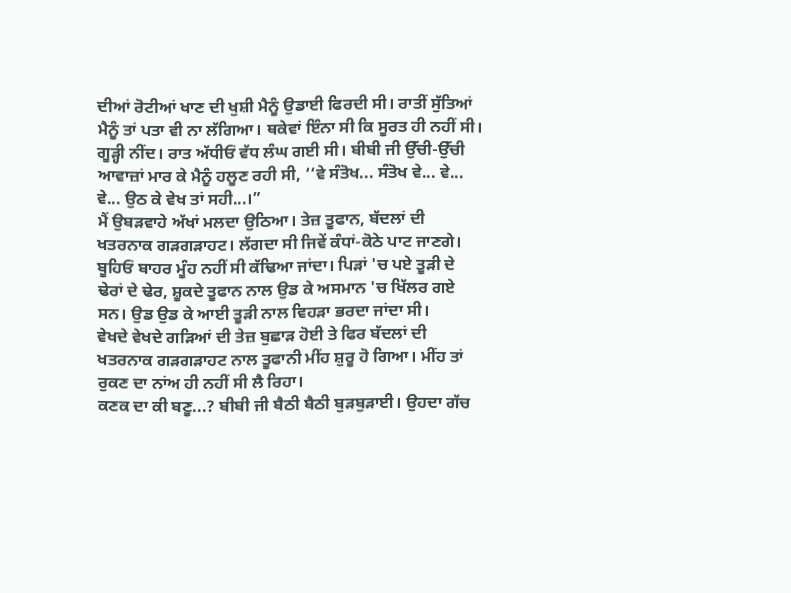ਦੀਆਂ ਰੋਟੀਆਂ ਖਾਣ ਦੀ ਖੁਸ਼ੀ ਮੈਨੂੰ ਉਡਾਈ ਫਿਰਦੀ ਸੀ। ਰਾਤੀਂ ਸੁੱਤਿਆਂ ਮੈਨੂੰ ਤਾਂ ਪਤਾ ਵੀ ਨਾ ਲੱਗਿਆ। ਥਕੇਵਾਂ ਇੰਨਾ ਸੀ ਕਿ ਸੂਰਤ ਹੀ ਨਹੀਂ ਸੀ। ਗੂੜ੍ਹੀ ਨੀਂਦ। ਰਾਤ ਅੱਧੀਓਂ ਵੱਧ ਲੰਘ ਗਈ ਸੀ। ਬੀਬੀ ਜੀ ਉੱਚੀ-ਉੱਚੀ ਆਵਾਜ਼ਾਂ ਮਾਰ ਕੇ ਮੈਨੂੰ ਹਲੂਣ ਰਹੀ ਸੀ, ‘‘ਵੇ ਸੰਤੋਖ... ਸੰਤੋਖ ਵੇ... ਵੇ... ਵੇ... ਉਠ ਕੇ ਵੇਖ ਤਾਂ ਸਹੀ...।”
ਮੈਂ ਉਬੜਵਾਹੇ ਅੱਖਾਂ ਮਲਦਾ ਉਠਿਆ। ਤੇਜ਼ ਤੂਫਾਨ, ਬੱਦਲਾਂ ਦੀ ਖਤਰਨਾਕ ਗੜਗੜਾਹਟ। ਲੱਗਦਾ ਸੀ ਜਿਵੇਂ ਕੰਧਾਂ-ਕੋਠੇ ਪਾਟ ਜਾਣਗੇ। ਬੂਹਿਓਂ ਬਾਹਰ ਮੂੰਹ ਨਹੀਂ ਸੀ ਕੱਢਿਆ ਜਾਂਦਾ। ਪਿੜਾਂ 'ਚ ਪਏ ਤੂੜੀ ਦੇ ਢੇਰਾਂ ਦੇ ਢੇਰ, ਸ਼ੂਕਦੇ ਤੂਫਾਨ ਨਾਲ ਉਡ ਕੇ ਅਸਮਾਨ 'ਚ ਖਿੱਲਰ ਗਏ ਸਨ। ਉਡ ਉਡ ਕੇ ਆਈ ਤੂੜੀ ਨਾਲ ਵਿਹੜਾ ਭਰਦਾ ਜਾਂਦਾ ਸੀ।
ਵੇਖਦੇ ਵੇਖਦੇ ਗੜਿਆਂ ਦੀ ਤੇਜ਼ ਬੁਛਾੜ ਹੋਈ ਤੇ ਫਿਰ ਬੱਦਲਾਂ ਦੀ ਖਤਰਨਾਕ ਗੜਗੜਾਹਟ ਨਾਲ ਤੂਫਾਨੀ ਮੀਂਹ ਸ਼ੁਰੂ ਹੋ ਗਿਆ। ਮੀਂਹ ਤਾਂ ਰੁਕਣ ਦਾ ਨਾਂਅ ਹੀ ਨਹੀਂ ਸੀ ਲੈ ਰਿਹਾ।
ਕਣਕ ਦਾ ਕੀ ਬਣੂ...? ਬੀਬੀ ਜੀ ਬੈਠੀ ਬੈਠੀ ਬੁੜਬੁੜਾਈ। ਉਹਦਾ ਗੱਚ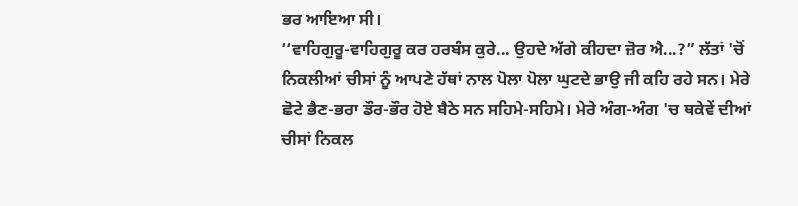ਭਰ ਆਇਆ ਸੀ।
‘‘ਵਾਹਿਗੁਰੂ-ਵਾਹਿਗੁਰੂ ਕਰ ਹਰਬੰਸ ਕੁਰੇ... ਉਹਦੇ ਅੱਗੇ ਕੀਹਦਾ ਜ਼ੋਰ ਐ...?” ਲੱਤਾਂ 'ਚੋਂ ਨਿਕਲੀਆਂ ਚੀਸਾਂ ਨੂੰ ਆਪਣੇ ਹੱਥਾਂ ਨਾਲ ਪੋਲਾ ਪੋਲਾ ਘੁਟਦੇ ਭਾਉ ਜੀ ਕਹਿ ਰਹੇ ਸਨ। ਮੇਰੇ ਛੋਟੇ ਭੈਣ-ਭਰਾ ਡੌਰ-ਭੌਰ ਹੋਏ ਬੈਠੇ ਸਨ ਸਹਿਮੇ-ਸਹਿਮੇ। ਮੇਰੇ ਅੰਗ-ਅੰਗ 'ਚ ਥਕੇਵੇਂ ਦੀਆਂ ਚੀਸਾਂ ਨਿਕਲ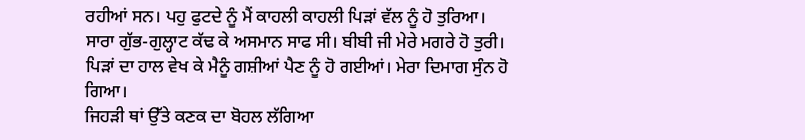ਰਹੀਆਂ ਸਨ। ਪਹੁ ਫੁਟਦੇ ਨੂੰ ਮੈਂ ਕਾਹਲੀ ਕਾਹਲੀ ਪਿੜਾਂ ਵੱਲ ਨੂੰ ਹੋ ਤੁਰਿਆ। ਸਾਰਾ ਗੁੱਭ-ਗੁਲ੍ਹਾਟ ਕੱਢ ਕੇ ਅਸਮਾਨ ਸਾਫ ਸੀ। ਬੀਬੀ ਜੀ ਮੇਰੇ ਮਗਰੇ ਹੋ ਤੁਰੀ। ਪਿੜਾਂ ਦਾ ਹਾਲ ਵੇਖ ਕੇ ਮੈਨੂੰ ਗਸ਼ੀਆਂ ਪੈਣ ਨੂੰ ਹੋ ਗਈਆਂ। ਮੇਰਾ ਦਿਮਾਗ ਸੁੰਨ ਹੋ ਗਿਆ।
ਜਿਹੜੀ ਥਾਂ ਉੱਤੇ ਕਣਕ ਦਾ ਬੋਹਲ ਲੱਗਿਆ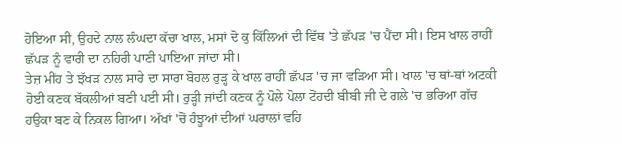ਹੋਇਆ ਸੀ, ਉਹਦੇ ਨਾਲ ਲੰਘਦਾ ਕੱਚਾ ਖਾਲ, ਮਸਾਂ ਦੋ ਕੁ ਕਿੱਲਿਆਂ ਦੀ ਵਿੱਥ 'ਤੇ ਛੱਪੜ 'ਚ ਪੈਂਦਾ ਸੀ। ਇਸ ਖਾਲ ਰਾਹੀਂ ਛੱਪੜ ਨੂੰ ਵਾਰੀ ਦਾ ਨਹਿਰੀ ਪਾਣੀ ਪਾਇਆ ਜਾਂਦਾ ਸੀ।
ਤੇਜ਼ ਮੀਂਹ ਤੇ ਝੱਖੜ ਨਾਲ ਸਾਰੇ ਦਾ ਸਾਰਾ ਬੋਹਲ ਰੁੜ੍ਹ ਕੇ ਖਾਲ ਰਾਹੀਂ ਛੱਪੜ 'ਚ ਜਾ ਵੜਿਆ ਸੀ। ਖਾਲ 'ਚ ਥਾਂ-ਥਾਂ ਅਟਕੀ ਹੋਈ ਕਣਕ ਬੱਕਲੀਆਂ ਬਣੀ ਪਈ ਸੀ। ਰੁੜ੍ਹੀ ਜਾਂਦੀ ਕਣਕ ਨੂੰ ਪੋਲੇ ਪੋਲਾ ਟੋਂਹਦੀ ਬੀਬੀ ਜੀ ਦੇ ਗਲੇ 'ਚ ਭਰਿਆ ਗੱਚ ਹਉਕਾ ਬਣ ਕੇ ਨਿਕਲ ਗਿਆ। ਅੱਖਾਂ 'ਚੋਂ ਹੰਝੂਆਂ ਦੀਆਂ ਘਰਾਲਾਂ ਵਹਿ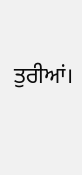ਤੁਰੀਆਂ।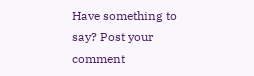Have something to say? Post your comment